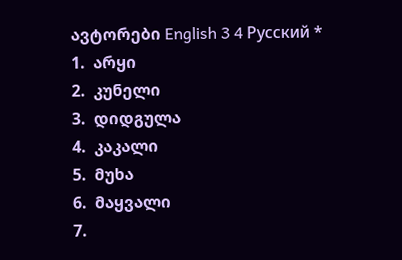ავტორები English 3 4 Русский *
1.  არყი
2.  კუნელი
3.  დიდგულა
4.  კაკალი
5.  მუხა
6.  მაყვალი
7.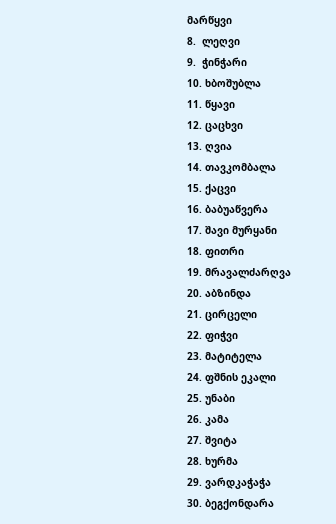მარწყვი
8.  ლეღვი
9.  ჭინჭარი
10. ხბოშუბლა
11. წყავი
12. ცაცხვი
13. ღვია
14. თავკომბალა
15. ქაცვი
16. ბაბუაწვერა
17. შავი მურყანი
18. ფითრი
19. მრავალძარღვა
20. აბზინდა
21. ცირცელი
22. ფიჭვი
23. მატიტელა
24. ფშნის ეკალი
25. უნაბი
26. კამა
27. შვიტა
28. ხურმა
29. ვარდკაჭაჭა
30. ბეგქონდარა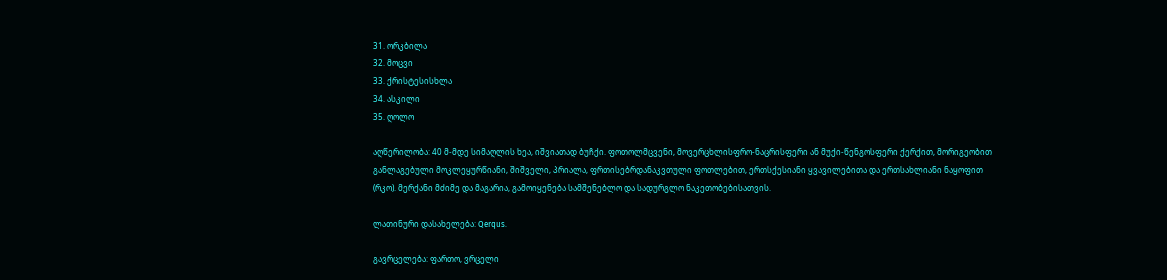31. ორკბილა
32. მოცვი
33. ქრისტესისხლა
34. ასკილი
35. ღოლო

აღწერილობა: 40 მ-მდე სიმაღლის ხეა, იშვიათად ბუჩქი. ფოთოლმცვენი, მოვერცხლისფრო-ნაცრისფერი ან მუქი-წენგოსფერი ქერქით, მორიგეობით განლაგებული მოკლეყურწიანი, შიშველი, პრიალა, ფრთისებრდანაკვთული ფოთლებით, ერთსქესიანი ყვავილებითა და ერთსახლიანი ნაყოფით (რკო). მერქანი მძიმე და მაგარია, გამოიყენება სამშენებლო და სადურგლო ნაკეთობებისათვის.

ლათინური დასახელება: Qerqus.

გავრცელება: ფართო, ვრცელი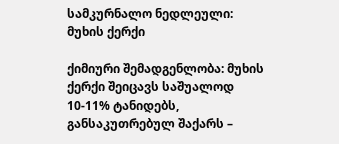სამკურნალო ნედლეული: მუხის ქერქი

ქიმიური შემადგენლობა: მუხის ქერქი შეიცავს საშუალოდ 10-11% ტანიდებს, განსაკუთრებულ შაქარს –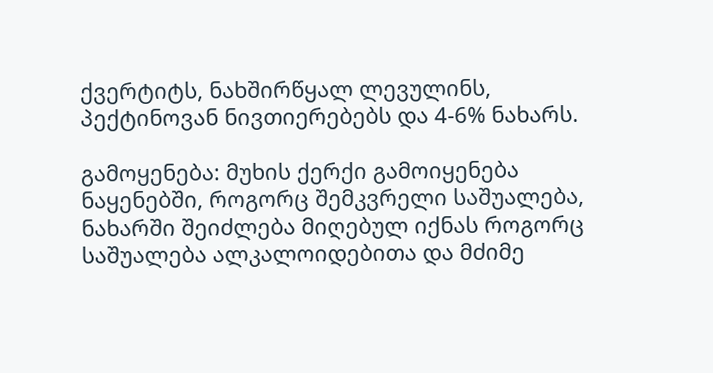ქვერტიტს, ნახშირწყალ ლევულინს, პექტინოვან ნივთიერებებს და 4-6% ნახარს.

გამოყენება: მუხის ქერქი გამოიყენება ნაყენებში, როგორც შემკვრელი საშუალება, ნახარში შეიძლება მიღებულ იქნას როგორც საშუალება ალკალოიდებითა და მძიმე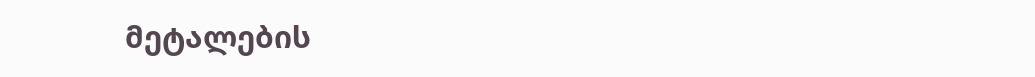მეტალების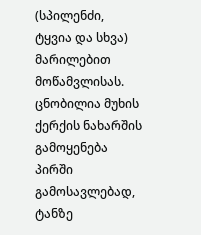(სპილენძი, ტყვია და სხვა) მარილებით მოწამვლისას. ცნობილია მუხის ქერქის ნახარშის გამოყენება პირში გამოსავლებად, ტანზე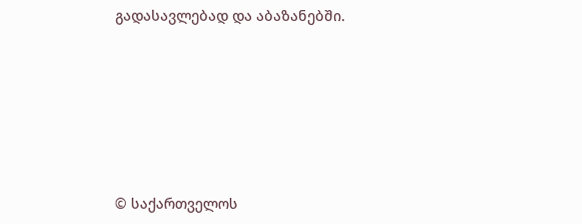გადასავლებად და აბაზანებში.







© საქართველოს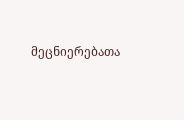მეცნიერებათა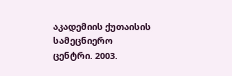აკადემიის ქუთაისის სამეცნიერო ცენტრი. 2003.